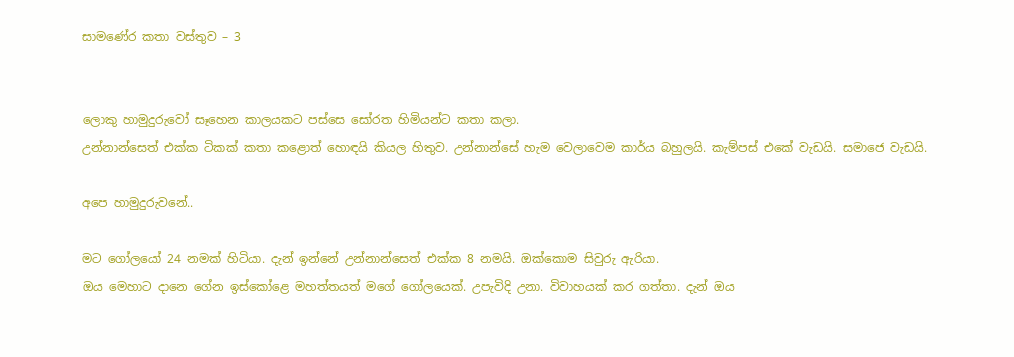සාමණේර කතා වස්තුව – 3


ලොකු හාමුදුරුවෝ සෑහෙන කාලයකට පස්සෙ සෝරත හිමියන්ට කතා කලා.
උන්නාන්සෙත් එක්ක ටිකක් කතා කළොත් හොඳයි කියල හිතුව. උන්නාන්සේ හැම වෙලාවෙම කාර්ය බහුලයි. කැම්පස් එකේ වැඩයි. සමාජෙ වැඩයි.

අපෙ හාමුදුරුවනේ..

මට ගෝලයෝ 24 නමක් හිටියා. දැන් ඉන්නේ උන්නාන්සෙත් එක්ක 8 නමයි. ඔක්කොම සිවුරු ඇරියා.
ඔය මෙහාට දානෙ ගේන ඉස්කෝළෙ මහත්තයත් මගේ ගෝලයෙක්. උපැවිදි උනා. විවාහයක් කර ගත්තා. දැන් ඔය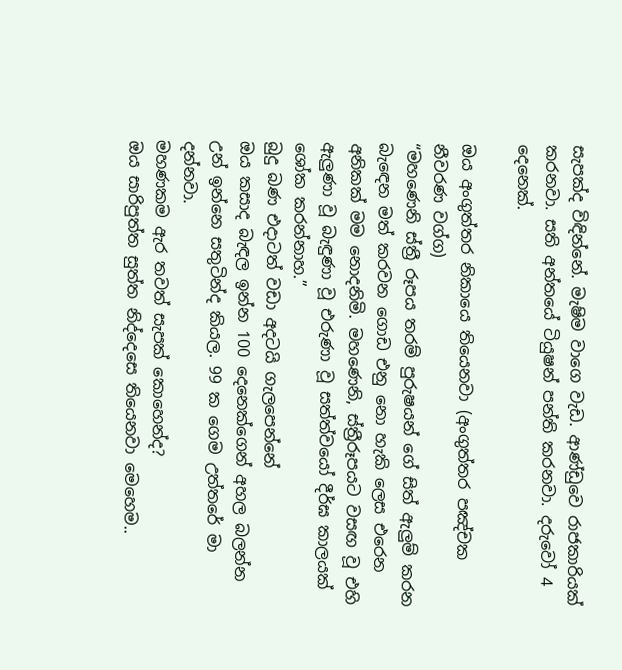සැපක්ද විඳින්නේ. මැෂිම වාගෙ වැඩ. ආණ්ඩුවෙ රාජකාරියක් කරනවා. සති අන්තයේ ටියුෂන් පන්ති කරනවා. දරුවෝ 4 දෙනෙක්.

ඔය අංගුත්තර නිකායෙ තියෙනවා (අංගුත්තර පඤ්චක නීවරණ වග්ග)
“මහණෙනි ස්ත්‍රී රූපය තරම් පුරුෂයන් ගේ සිත් ඇලුම් කරන බැඳෙන මත් කරවන ගොඩ එනු නො හැකි ලෙස එරෙන අනිකක් මම නොදනිමි. මහණෙනි, ස්ත්‍රීරූපයට වසඟ වූ එහි ඇලුණා වූ බැඳුණා වූ එරුණා වූ සත්ත්වයෝ දීර්ඝ කාලයක් ශෝක කරන්නාහ.”
බුදු බණ එදාටත් වඩා අදටයි ගැලපෙන්නේ
ඔය කසාද බැඳල ඉන්න 100 දෙනෙක්ගෙන් අහල බලන්න උන් ඉන්නෙ සතුටින්ද කියල. 99 ක ගෙම උත්තරේ මා දන්නවා.
මහණකම ඇර තවත් සැපක් කොහෙන්ද?
ඔය සාරිපුත්ත සුත්ත නිද්දෙසෙ තියෙනවා මෙහෙම..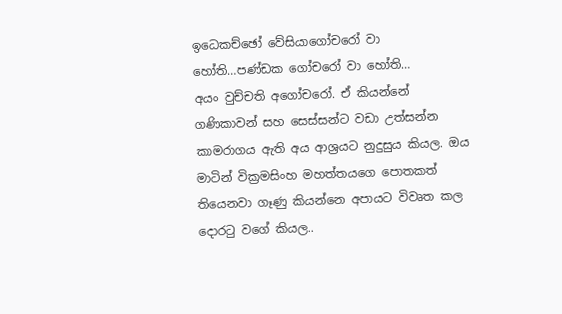ඉධෙකච්ඡෝ වේසියාගෝචරෝ වා හෝති…පණ්ඩක ගෝචරෝ වා හෝති…
අයං වුච්චති අගෝචරෝ. ඒ කියන්නේ ගණිකාවන් සහ සෙස්සන්ට වඩා උත්සන්න කාමරාගය ඇති අය ආශ්‍රයට නුදුසුය කියල. ඔය මාටින් වික්‍රමසිංහ මහත්තයගෙ පොතකත් තියෙනවා ගෑණු කියන්නෙ අපායට විවෘත කල දොරටු වගේ කියල..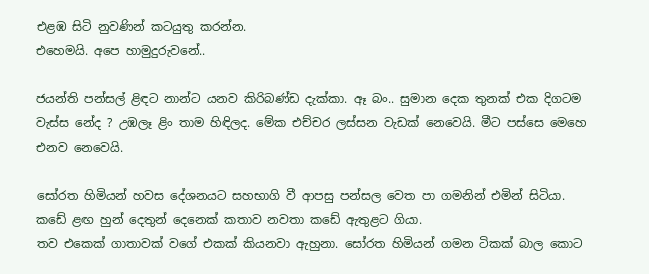එළඹ සිටි නුවණින් කටයුතු කරන්න.
එහෙමයි. අපෙ හාමුදුරුවනේ..

ජයන්ති පන්සල් ළිඳට නාන්ට යනව කිරිබණ්ඩ දැක්කා. ඈ බං.. සුමාන දෙක තුනක් එක දිගටම වැස්ස නේද ? උඹලෑ ළිං තාම හිඳිලද. මේක එච්චර ලස්සන වැඩක් නෙවෙයි. මීට පස්සෙ මෙහෙ එනව නෙවෙයි.

සෝරත හිමියන් හවස දේශනයට සහභාගි වී ආපසු පන්සල වෙත පා ගමනින් එමින් සිටියා. කඩේ ළඟ හුන් දෙතුන් දෙනෙක් කතාව නවතා කඩේ ඇතුළට ගියා.
තව එකෙක් ගාතාවක් වගේ එකක් කියනවා ඇහුනා. සෝරත හිමියන් ගමන ටිකක් බාල කොට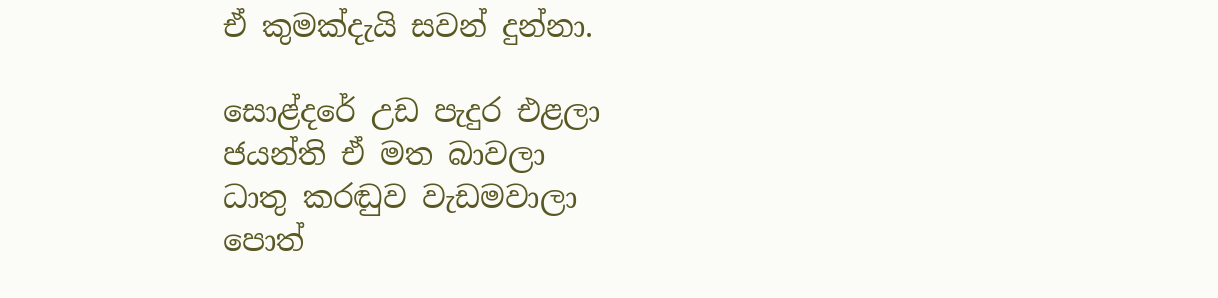ඒ කුමක්දැයි සවන් දුන්නා.

සොළ්දරේ උඩ පැදුර එළලා
ජයන්ති ඒ මත බාවලා
ධාතු කරඬුව වැඩමවාලා
පොත්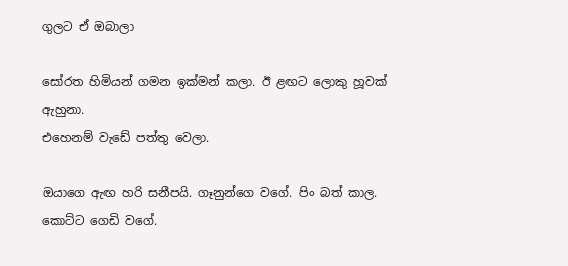ගුලට ඒ ඔබාලා

සෝරත හිමියන් ගමන ඉක්මන් කලා. ඊ ළඟට ලොකු හූවක් ඇහුනා.
එහෙනම් වැඩේ පත්තු වෙලා.

ඔයාගෙ ඇඟ හරි සනීපයි. ගෑනුන්ගෙ වගේ. පිං බත් කාල. කොට්ට ගෙඩි වගේ.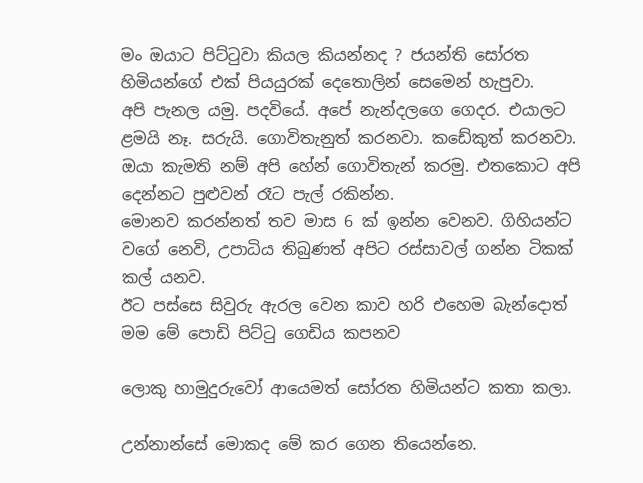මං ඔයාට පිට්ටුවා කියල කියන්නද ? ජයන්ති සෝරත හිමියන්ගේ එක් පියයුරක් දෙතොලින් සෙමෙන් හැපුවා.
අපි පැනල යමු. පදවියේ. අපේ නැන්දලගෙ ගෙදර. එයාලට ළමයි නෑ. සරුයි. ගොවිතැනුත් කරනවා. කඩේකුත් කරනවා. ඔයා කැමති නම් අපි හේන් ගොවිතැන් කරමු. එතකොට අපි දෙන්නට පුළුවන් රෑට පැල් රකින්න.
මොනව කරන්නත් තව මාස 6 ක් ඉන්න වෙනව. ගිහියන්ට වගේ නෙවි, උපාධිය තිබුණත් අපිට රස්සාවල් ගන්න ටිකක් කල් යනව.
ඊට පස්සෙ සිවුරු ඇරල වෙන කාව හරි එහෙම බැන්දොත් මම මේ පොඩි පිට්ටු ගෙඩිය කපනව

ලොකු හාමුදුරුවෝ ආයෙමත් සෝරත හිමියන්ට කතා කලා.

උන්නාන්සේ මොකද මේ කර ගෙන තියෙන්නෙ.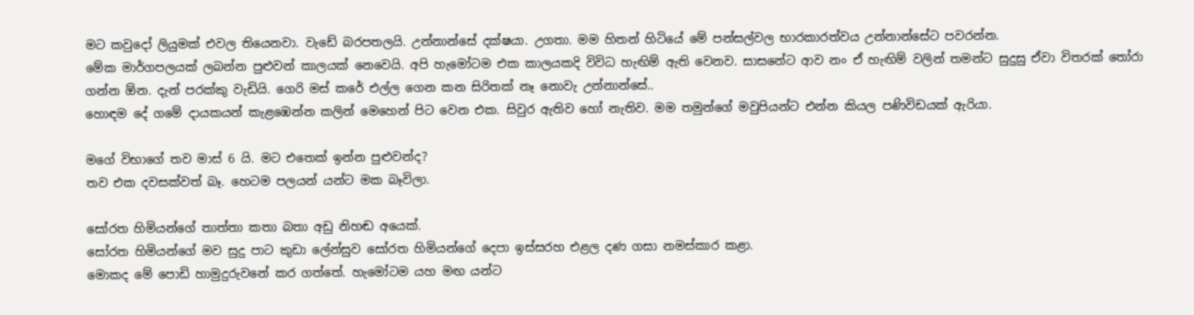මට කවුදෝ ලියුමක් එවල තියෙනවා. වැඩේ බරපතලයි. උන්නාන්සේ දක්ෂයා. උගතා. මම හිතන් හිටියේ මේ පන්සල්වල භාරකාරත්වය උන්නාන්සේට පවරන්න.
මේක මාර්ගපලයක් ලබන්න පුළුවන් කාලයක් නෙවෙයි. අපි හැමෝටම එක කාලයකදි විවිධ හැඟිම් ඇති වෙනව. සාසනේට ආව නං ඒ හැඟිම් වලින් තමන්ට සුදුසු ඒවා විතරක් තෝරා ගන්න ඕන. දැන් පරක්කු වැඩියි. ගෙරි මස් කරේ එල්ල ගෙන කන සිරිතක් නෑ නොවැ උන්නාන්සේ..
හොඳම දේ ගමේ දායකයන් කැළඹෙන්න කලින් මෙහෙන් පිට වෙන එක. සිවුර ඇතිව හෝ නැතිව. මම තමුන්ගේ මවුපියන්ට එන්න කියල පණිවිඩයක් ඇරියා.

මගේ විභාගේ තව මාස් 6 යි. මට එතෙක් ඉන්න පුළුවන්ද?
තව එක දවසක්වත් බෑ. හෙටම පලයන් යන්ට මක බෑවිලා.

සෝරත හිමියන්ගේ තාත්තා කතා බතා අඩු නිහඬ අයෙක්.
සෝරත හිමියන්ගේ මව සුදු පාට කුඩා ලේන්සුව සෝරත හිමියන්ගේ දෙපා ඉස්සරහ එළල දණ ගසා නමස්කාර කළා.
මොකද මේ පොඩි හාමුදුරුවනේ කර ගත්තේ. හැමෝටම යහ මඟ යන්ට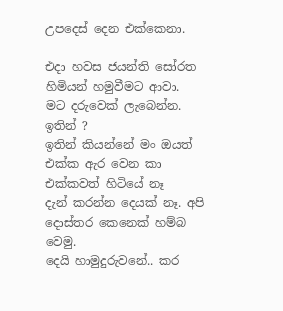උපදෙස් දෙන එක්කෙනා.

එදා හවස ජයන්ති සෝරත හිමියන් හමුවීමට ආවා.
මට දරුවෙක් ලැබෙන්න.
ඉතින් ?
ඉතින් කියන්නේ මං ඔයත් එක්ක ඇර වෙන කා එක්කවත් හිටියේ නෑ
දැන් කරන්න දෙයක් නෑ. අපි දොස්තර කෙනෙක් හම්බ වෙමු.
දෙයි හාමුදුරුවනේ.. කර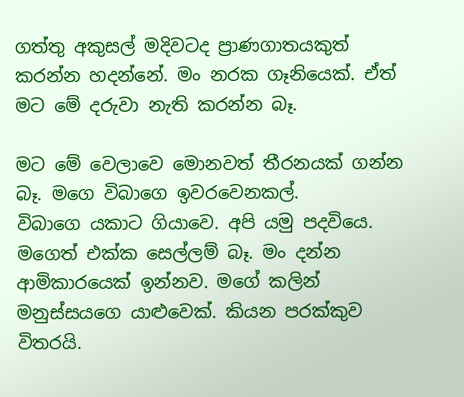ගත්තු අකුසල් මදිවටද ප්‍රාණගාතයකුත් කරන්න හදන්නේ. මං නරක ගෑනියෙක්. ඒත් මට මේ දරුවා නැති කරන්න බෑ.

මට මේ වෙලාවෙ මොනවත් තීරනයක් ගන්න බෑ. මගෙ විබාගෙ ඉවරවෙනකල්.
විබාගෙ යකාට ගියාවෙ. අපි යමු පදවියෙ.
මගෙත් එක්ක සෙල්ලම් බෑ. මං දන්න ආමිකාරයෙක් ඉන්නව. මගේ කලින් මනුස්සයගෙ යාළුවෙක්. කියන පරක්කුව විතරයි.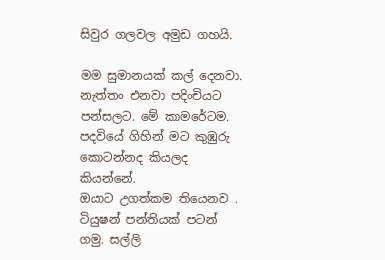සිවුර ගලවල අමුඩ ගහයි.

මම සුමානයක් කල් දෙනවා. නැත්තං එනවා පදිංචියට පන්සලට. මේ කාමරේටම.
පදවියේ ගිහින් මට කුඹුරු කොටන්නද කියලද කියන්නේ.
ඔයාට උගත්කම තියෙනව . ටියුෂන් පන්තියක් පටන් ගමු. සල්ලි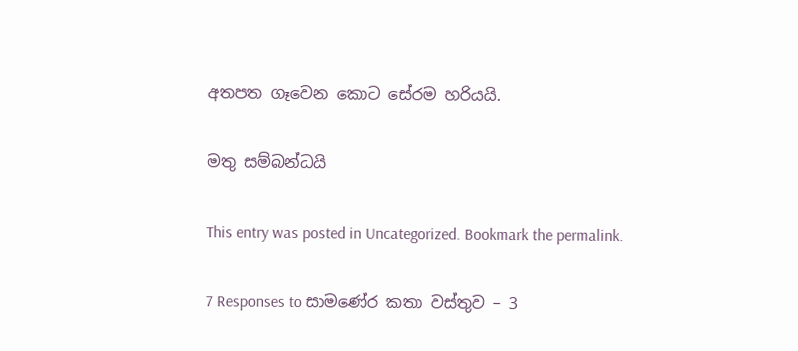අතපත ගෑවෙන කොට සේරම හරියයි.

මතු සම්බන්ධයි

This entry was posted in Uncategorized. Bookmark the permalink.

7 Responses to සාමණේර කතා වස්තුව – 3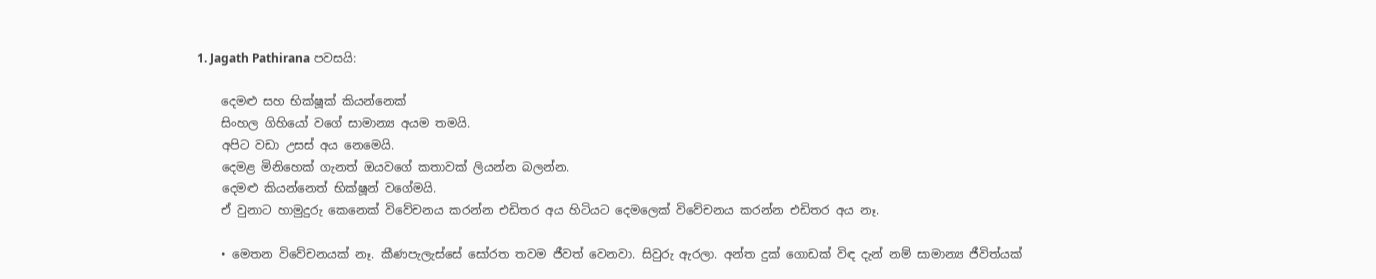1. Jagath Pathirana පවසයි:

    දෙමළු සහ භික්ෂූක් කියන්නෙක්
    සිංහල ගිහියෝ වගේ සාමාන්‍ය අයම තමයි.
    අපිට වඩා උසස් අය නෙමෙයි.
    දෙමළ මිනිහෙක් ගැනත් ඔයවගේ කතාවක් ලියන්න බලන්න.
    දෙමළු කියන්නෙත් භික්ෂූන් වගේමයි.
    ඒ වුනාට හාමුදුරු කෙනෙක් විවේචනය කරන්න එඩිතර අය හිටියට දෙමලෙක් විවේචනය කරන්න එඩිතර අය නෑ.

    • මෙතන විවේචනයක් නෑ. කීණපැලැස්සේ සෝරත තවම ජීවත් වෙනවා. සිවුරු ඇරලා. අන්ත දුක් ගොඩක් විඳ දැන් නම් සාමාන්‍ය ජීවිත්යක්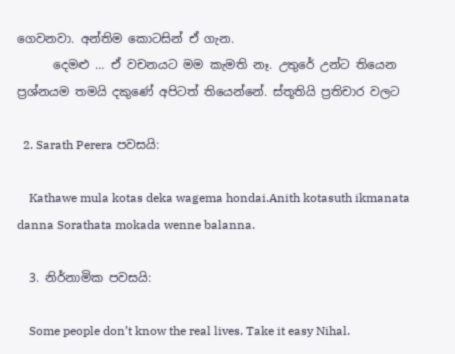ගෙවනවා. අන්තිම කොටසින් ඒ ගැන.
      දෙමළු … ඒ වචනයට මම කැමති නෑ. උතුරේ උන්ට තියෙන ප්‍රශ්නයම තමයි දකුණේ අපිටත් තියෙන්නේ. ස්තූතියි ප්‍රතිචාර වලට

  2. Sarath Perera පවසයි:

    Kathawe mula kotas deka wagema hondai.Anith kotasuth ikmanata danna Sorathata mokada wenne balanna.

  3. නිර්නාමික පවසයි:

    Some people don’t know the real lives. Take it easy Nihal.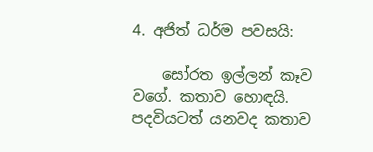4. අජිත් ධර්ම පවසයි:

    සෝරත ඉල්ලන් කෑව වගේ. කතාව හොඳයි. පදවියටත් යනවද කතාව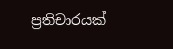ප්‍රතිචාරයක්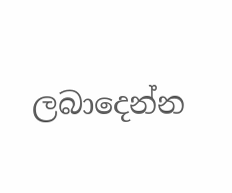ලබාදෙන්න